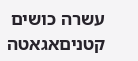עשרה כושים קטניםאגאטה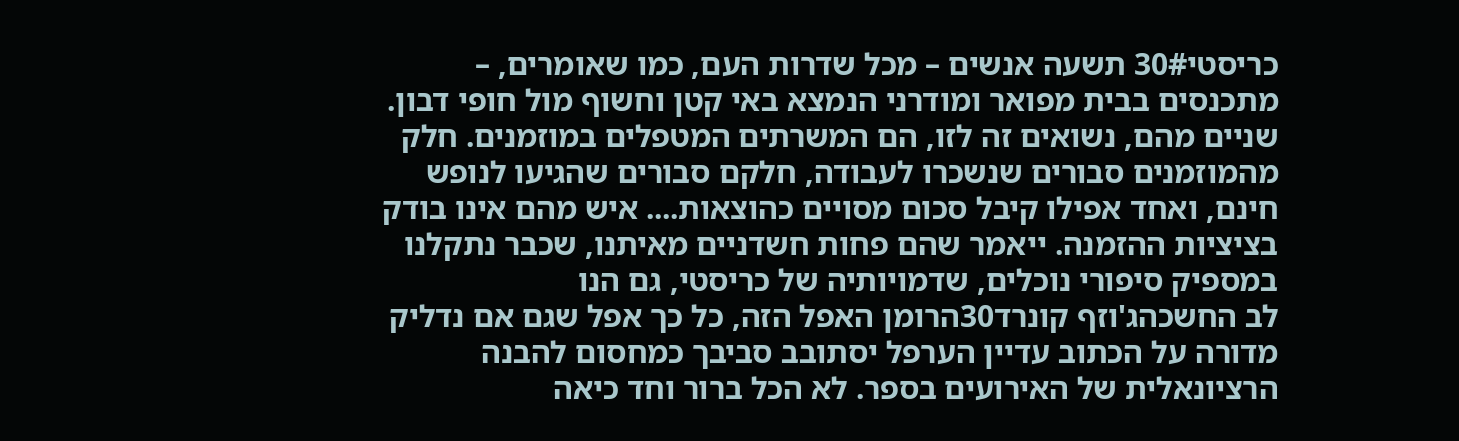כריסטי30# תשעה אנשים – מכל שדרות העם, כמו שאומרים, – מתכנסים בבית מפואר ומודרני הנמצא באי קטן וחשוף מול חופי דבון. שניים מהם, נשואים זה לזו, הם המשרתים המטפלים במוזמנים. חלק מהמוזמנים סבורים שנשכרו לעבודה, חלקם סבורים שהגיעו לנופש חינם, ואחד אפילו קיבל סכום מסויים כהוצאות.... איש מהם אינו בודק בציציות ההזמנה. ייאמר שהם פחות חשדניים מאיתנו, שכבר נתקלנו במספיק סיפורי נוכלים, שדמויותיה של כריסטי, גם הנו
לב החשכהג'וזף קונרד30הרומן האפל הזה, כל כך אפל שגם אם נדליק מדורה על הכתוב עדיין הערפל יסתובב סביבך כמחסום להבנה הרציונאלית של האירועים בספר. לא הכל ברור וחד כיאה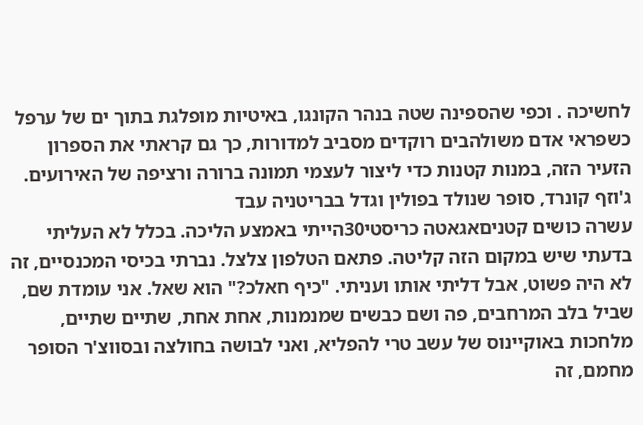לחשיכה . וכפי שהספינה שטה בנהר הקונגו, באיטיות מופלגת בתוך ים של ערפל כשפראי אדם משולהבים רוקדים מסביב למדורות, כך גם קראתי את הספרון הזעיר הזה, במנות קטנות כדי ליצור לעצמי תמונה ברורה ורציפה של האירועים. ג'וזף קונרד, סופר שנולד בפולין וגדל בבריטניה עבד
עשרה כושים קטניםאגאטה כריסטי30הייתי באמצע הליכה. בכלל לא העליתי בדעתי שיש במקום הזה קליטה. פתאם הטלפון צלצל. נברתי בכיסי המכנסיים, זה לא היה פשוט, אבל דליתי אותו ועניתי. "כיף חאלכ?" הוא שאל. אני עומדת שם, שביל בלב המרחבים, פה ושם כבשים שמנמנות, אחת אחת, שתיים שתיים, מלחכות באוקיינוס של עשב טרי להפליא, ואני לבושה בחולצה ובסווצ'ר הסופר מחמם, זה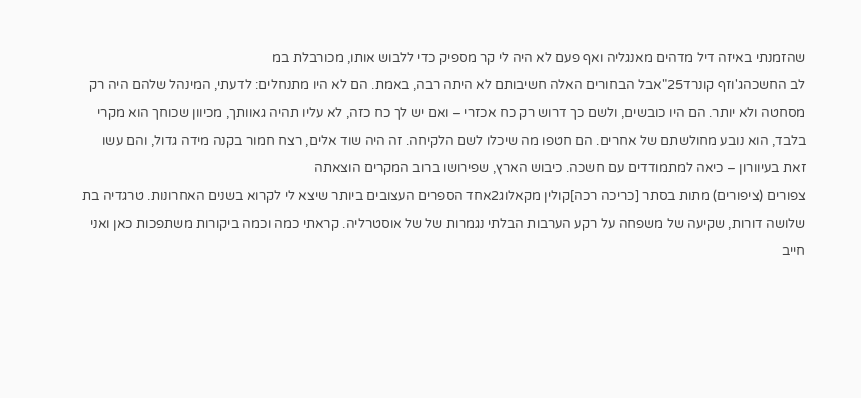שהזמנתי באיזה דיל מדהים מאנגליה ואף פעם לא היה לי קר מספיק כדי ללבוש אותו, מכורבלת במ
לב החשכהג'וזף קונרד25"אבל הבחורים האלה חשיבותם לא היתה רבה, באמת. הם לא היו מתנחלים: לדעתי, המינהל שלהם היה רק מסחטה ולא יותר. הם היו כובשים, ולשם כך דרוש רק כח אכזרי – ואם יש לך כח כזה, לא עליו תהיה גאוותך, מכיוון שכוחך הוא מקרי בלבד, הוא נובע מחולשתם של אחרים. הם חטפו מה שיכלו לשם הלקיחה. זה היה שוד אלים, רצח חמור בקנה מידה גדול, והם עשו זאת בעיוורון – כיאה למתמודדים עם חשכה. כיבוש הארץ, שפירושו ברוב המקרים הוצאתה
צפורים (ציפורים) מתות בסתר [כריכה רכה]קולין מקאלוג2אחד הספרים העצובים ביותר שיצא לי לקרוא בשנים האחרונות. טרגדיה בת שלושה דורות, שקיעה של משפחה על רקע הערבות הבלתי נגמרות של של אוסטרליה. קראתי כמה וכמה ביקורות משתפכות כאן ואני חייב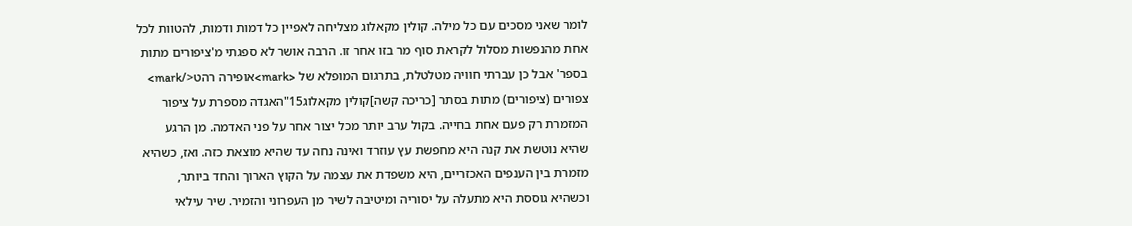לומר שאני מסכים עם כל מילה. קולין מקאלוג מצליחה לאפיין כל דמות ודמות, להטוות לכל אחת מהנפשות מסלול לקראת סוף מר בזו אחר זו. הרבה אושר לא ספגתי מ'ציפורים מתות בספר' אבל כן עברתי חוויה מטלטלת, בתרגום המופלא של <mark>אופירה רהט</mark>
צפורים (ציפורים) מתות בסתר [כריכה קשה]קולין מקאלוג15"האגדה מספרת על ציפור המזמרת רק פעם אחת בחייה. בקול ערב יותר מכל יצור אחר על פני האדמה. מן הרגע שהיא נוטשת את קנה היא מחפשת עץ עוזרד ואינה נחה עד שהיא מוצאת כזה. ואז, כשהיא מזמרת בין הענפים האכזריים, היא משפדת את עצמה על הקוץ הארוך והחד ביותר, וכשהיא גוססת היא מתעלה על יסוריה ומיטיבה לשיר מן העפרוני והזמיר. שיר עילאי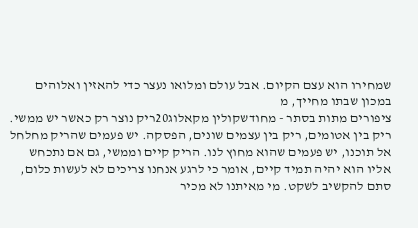שמחירו הוא עצם הקיום. אבל עולם ומלואו נעצר כדי להאזין ואלוהים במכון שבתו מחייך, מ
ציפורים מתות בסתר - מחודשקולין מקאלוג20ריק נוצר רק כאשר יש ממשי. ריק בין אטומים, ריק בין עצמים שונים, הפסקה. יש פעמים שהריק מחלחל אל תוכנו, יש פעמים שהוא מחוץ לנו. הריק קיים וממשי, גם אם נתכחש אליו הוא יהיה תמיד קיים, אומר כי לרגע אנחנו צריכים לא לעשות כלום, סתם להקשיב לשקט. מי מאיתנו לא מכיר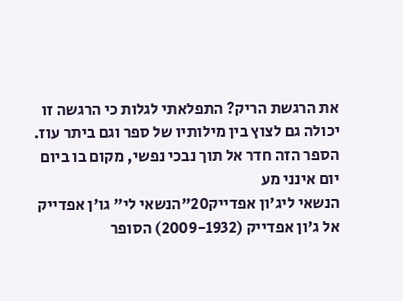את הרגשת הריק? התפלאתי לגלות כי הרגשה זו יכולה גם לצוץ בין מילותיו של ספר וגם ביתר עוז. הספר הזה חדר אל תוך נבכי נפשי, מקום בו ביום יום אינני מע
הנשאי ליג'ון אפדייק20"הנשאי לי" גו'ן אפדייק אל ג'ון אפדייק (2009-1932) הסופר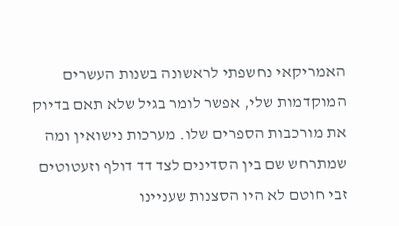האמריקאי נחשפתי לראשונה בשנות העשרים המוקדמות שלי, אפשר לומר בגיל שלא תאם בדיוק את מורכבות הספרים שלו. מערכות נישואין ומה שמתרחש שם בין הסדינים לצד דד דולף וזעטוטים זבי חוטם לא היו הסצנות שעניינו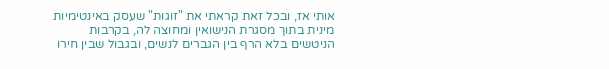אותי אז, ובכל זאת קראתי את "זוגות" שעסק באינטימיות מינית בתוך מסגרת הנישואין ומחוצה לה, בקרבות הניטשים בלא הרף בין הגברים לנשים, ובגבול שבין חירו